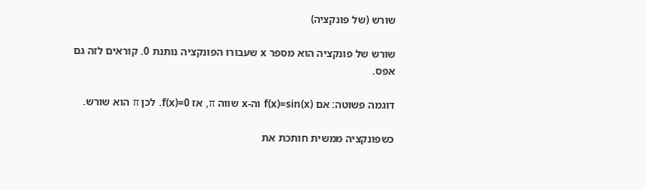שורש (של פונקציה)

שורש של פונקציה הוא מספר x שעבורו הפונקציה נותנת 0. קוראים לזה גם אפס.

דוגמה פשוטה: אם f(x)=sin(x) וה-x שווה π, אז f(x)=0. לכן π הוא שורש.

כשפונקציה ממשית חותכת את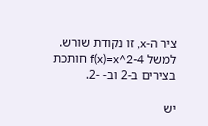ציר ה-x, זו נקודת שורש. למשל f(x)=x^2-4 חותכת בצירים ב-2 וב- -2.

יש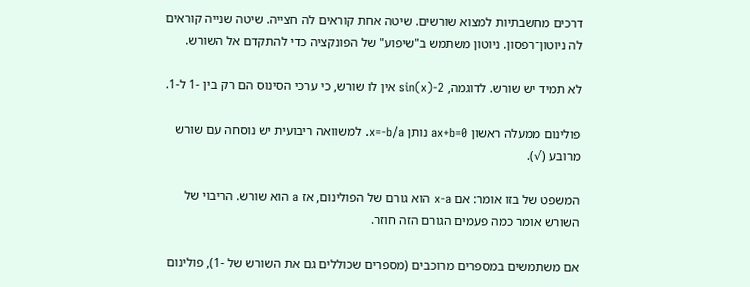דרכים מחשבתיות למצוא שורשים. שיטה אחת קוראים לה חצייה. שיטה שנייה קוראים לה ניוטון־רפסון. ניוטון משתמש ב"שיפוע" של הפונקציה כדי להתקדם אל השורש.

לא תמיד יש שורש. לדוגמה, sin(x)-2 אין לו שורש, כי ערכי הסינוס הם רק בין -1 ל-1.

פולינום ממעלה ראשון ax+b=0 נותן x=-b/a. למשוואה ריבועית יש נוסחה עם שורש מרובע (√).

המשפט של בזו אומר: אם x-a הוא גורם של הפולינום, אז a הוא שורש. הריבוי של השורש אומר כמה פעמים הגורם הזה חוזר.

אם משתמשים במספרים מרוכבים (מספרים שכוללים גם את השורש של -1), פולינום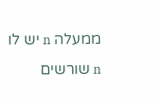ממעלה n יש לו n שורשים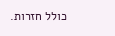כולל חזרות.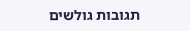תגובות גולשים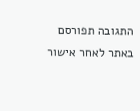התגובה תפורסם באתר לאחר אישור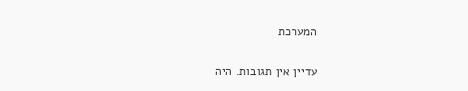המערכת

עדיין אין תגובות. היה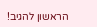הראשון להגיב!